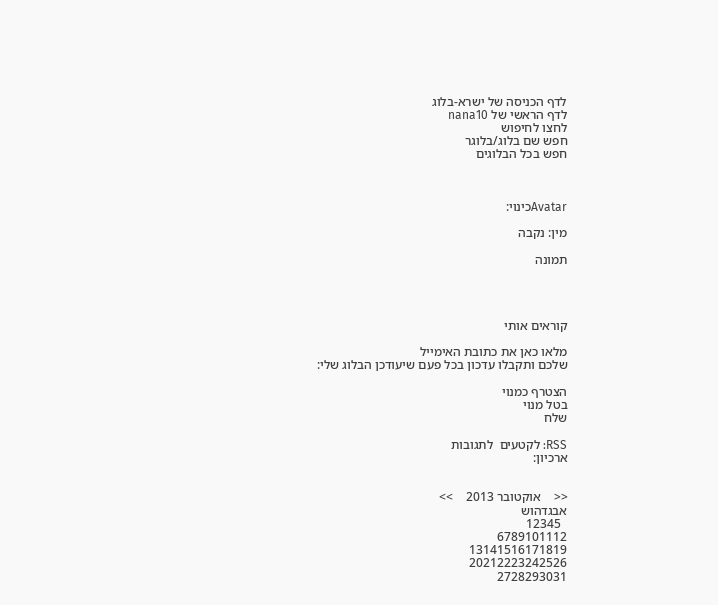לדף הכניסה של ישרא-בלוג
לדף הראשי של nana10
לחצו לחיפוש
חפש שם בלוג/בלוגר
חפש בכל הבלוגים



Avatarכינוי:

מין: נקבה

תמונה




קוראים אותי

מלאו כאן את כתובת האימייל
שלכם ותקבלו עדכון בכל פעם שיעודכן הבלוג שלי:

הצטרף כמנוי
בטל מנוי
שלח

RSS: לקטעים  לתגובות
ארכיון:


<<    אוקטובר 2013    >>
אבגדהוש
  12345
6789101112
13141516171819
20212223242526
2728293031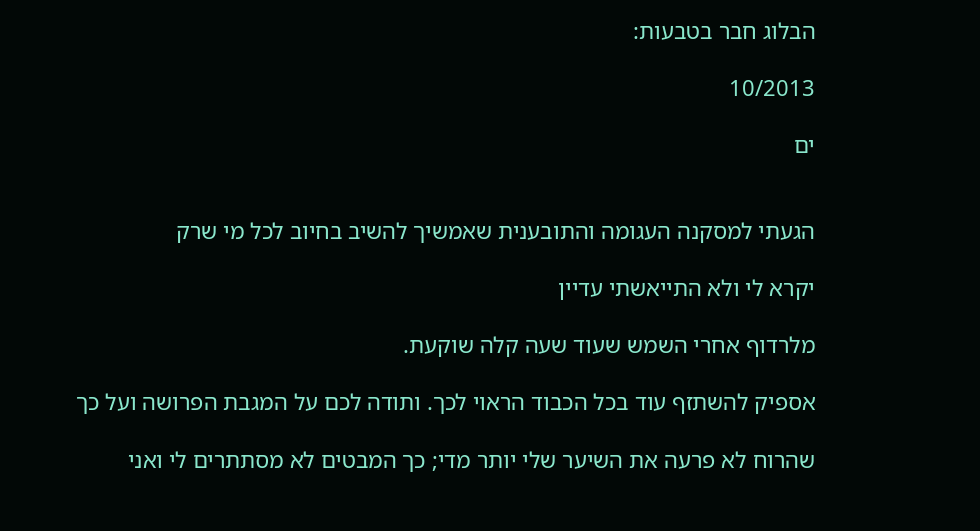הבלוג חבר בטבעות:

10/2013

ים


הגעתי למסקנה העגומה והתובענית שאמשיך להשיב בחיוב לכל מי שרק

יקרא לי ולא התייאשתי עדיין

מלרדוף אחרי השמש שעוד שעה קלה שוקעת.

אספיק להשתזף עוד בכל הכבוד הראוי לכך. ותודה לכם על המגבת הפרושה ועל כך

שהרוח לא פרעה את השיער שלי יותר מדי; כך המבטים לא מסתתרים לי ואני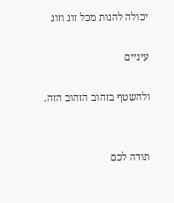יכולה להנות מכל זוג וזוג

עיניים

ולהשטף בזהוב הזהוב הזה.


תודה לכם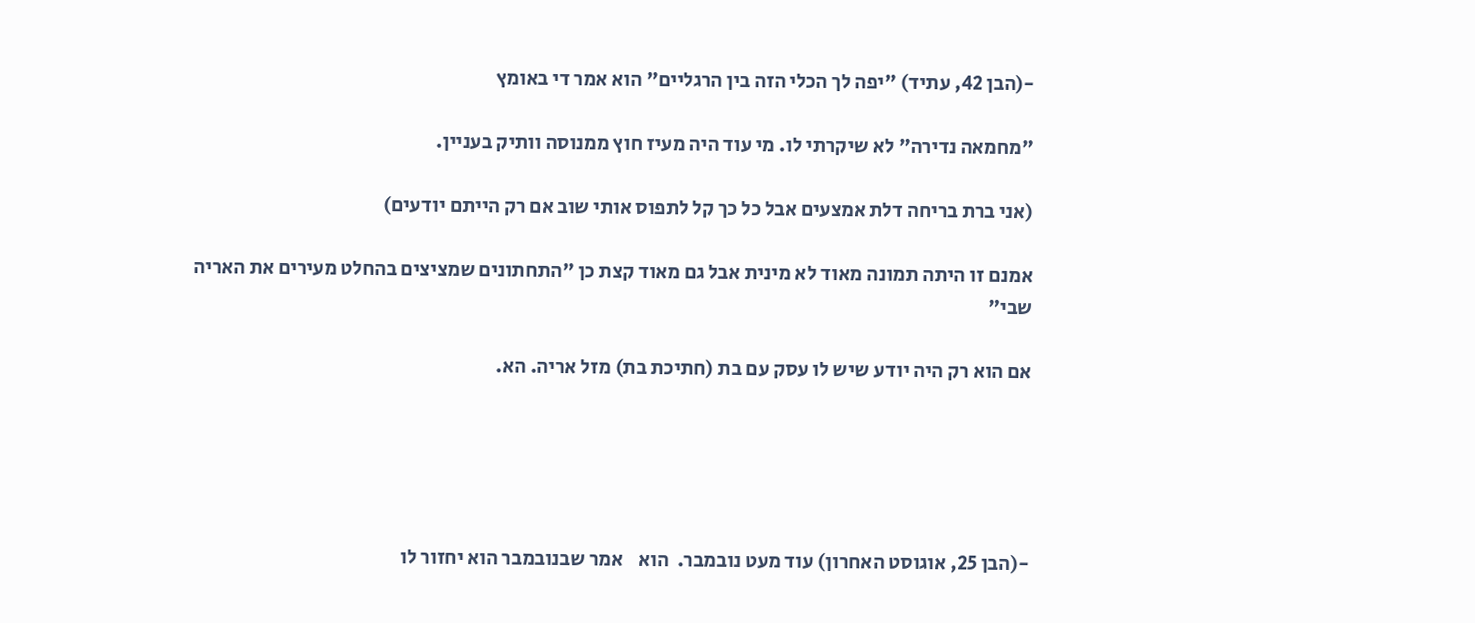-(הבן 42, עתיד) "יפה לך הכלי הזה בין הרגליים" הוא אמר די באומץ

"מחמאה נדירה" לא שיקרתי לו. מי עוד היה מעיז חוץ ממנוסה וותיק בעניין.

(אני ברת בריחה דלת אמצעים אבל כל כך קל לתפוס אותי שוב אם רק הייתם יודעים)

אמנם זו היתה תמונה מאוד לא מינית אבל גם מאוד קצת כן "התחתונים שמציצים בהחלט מעירים את האריה שבי"

אם הוא רק היה יודע שיש לו עסק עם בת (חתיכת בת) מזל אריה. הא.





-(הבן 25, אוגוסט האחרון) עוד מעט נובמבר.  הוא    אמר שבנובמבר הוא יחזור לו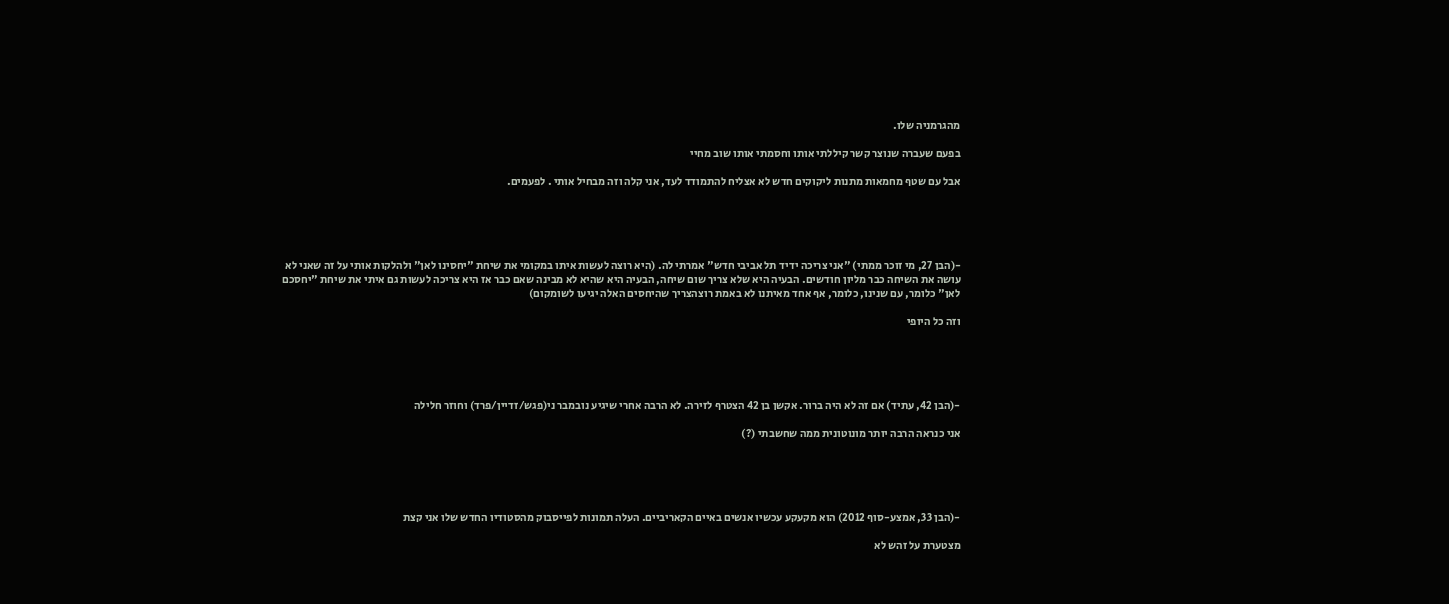מהגרמניה שלו.

בפעם שעברה שנוצר קשר קיללתי אותו וחסמתי אותו שוב מחיי

אבל עם שטף מחמאות מתנות ליקוקים חדש לא אצליח להתמודד לעד, אני קלה וזה מבחיל אותי . לפעמים.





-(הבן 27, מי זוכר ממתי) "אני צריכה ידיד תל אביבי חדש" אמרתי לה. (היא רוצה לעשות איתו במקומי את שיחת "יחסינו לאן" ולהלקות אותי על זה שאני לא עושה את השיחה כבר מליון חודשים. הבעיה היא שלא צריך שום שיחה, הבעיה היא שהיא לא מבינה שאם כבר אז היא צריכה לעשות גם איתי את שיחת "יחסכם לאן" כלומר, עם שנינו, כלומר, אף אחד מאיתנו לא באמת רוצהצריך שהיחסים האלה יגיעו לשומקום)

וזה כל היופי





-(הבן 42, עתיד) אם זה לא היה ברור. אקשן בן 42 הצטרף לזירה. לא הרבה אחרי שיגיע נובמבר ני(פגש/זדיין/פרד) וחוזר חלילה

אני כנראה הרבה יותר מונוטונית ממה שחשבתי (?)





-(הבן 33, אמצע-סוף 2012) הוא מקעקע עכשיו אנשים באיים הקאריביים. העלה תמונות לפייסבוק מהסטודיו החדש שלו אני קצת

מצטערת על זהש לא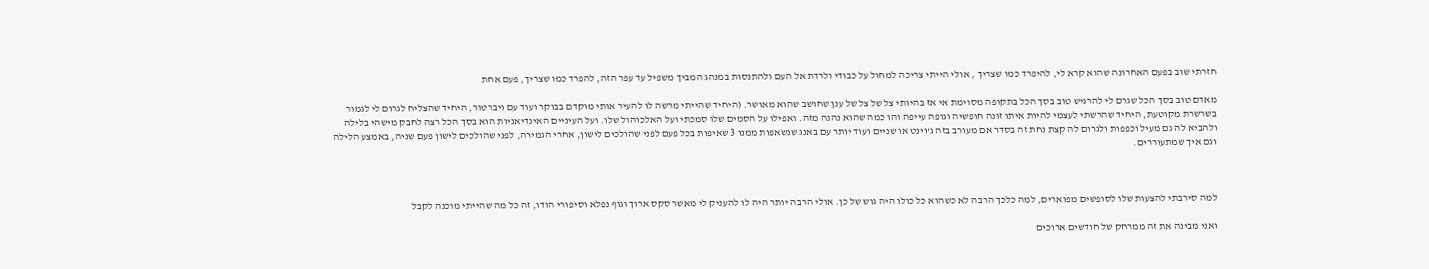חזרתי שוב בפעם האחרונה שהוא קרא לי, להיפרד כמו שצריך , אולי הייתי צריכה למחול על כבודי ולרדת אל העם ולהתנסות במנהג המביך משפיל עד עפר הזה, להפרד כמו שצריך, פעם אחת

מאדם טוב בסך הכל שגרם לי להרגיש טוב בסך הכל בתקופה מסוימת אי אז בהיותי צל של צל של ענן שחושב שהוא מאושר. (היחיד שהייתי מרשה לו להעיר אותי מוקדם בבוקר ועוד עם ויברטור, היחיד שהצליח לגרום לי לגמור בשרשרת מקוטעת, היחיד שהרשתי לעצמי להיות איתו זונה חופשיה וגופה עייפה והו כמה שהוא נהנה מזה. ואפילו על הסמים שלו סמכתי ועל האלכוהול שלו. ועל העיניים האינדיאניות הוא בסך הכל רצה לחבק מישהי בלילה ולהביא לה גם מעיל וכפפות ולגרום לה קצת נחת זה בסדר אם מעורב בזה ג'וינט או שניים ועוד יותר עם באנג שנשאפות ממנו 3 שאיפות בכל פעם לפני שהולכים לישון, אחרי הגמירה, לפני שהולכים לישון פעם שניה, באמצע הלילה וגם איך שמתעוררים.



למה סירבתי להצעות שלו לסופשים מפוארים, למה כלכך הרבה לא כשהוא כל כולו היה גוש של כן. אולי הרבה יותר היה לו להעניק לי מאשר סקס ארוך וגוף נפלא וסיפורי הודו, זה כל מה שהייתי מוכנה לקבל

ואני מבינה את זה ממרחק של חודשים ארוכים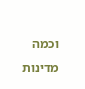וכמה מדינות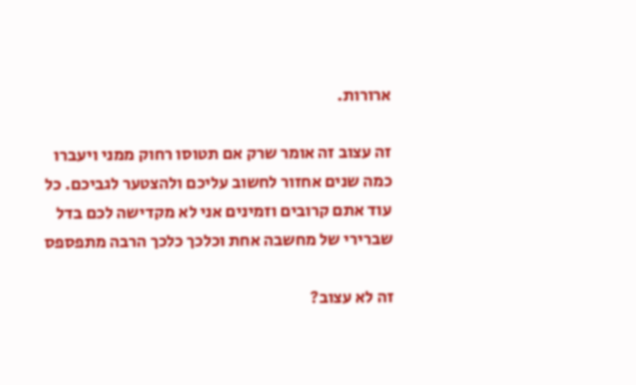ארורות.

זה עצוב זה אומר שרק אם תטוסו רחוק ממני ויעברו כמה שנים אחזור לחשוב עליכם ולהצטער לגביכם. כל עוד אתם קרובים וזמינים אני לא מקדישה לכם בדל שברירי של מחשבה אחת וכלכך כלכך הרבה מתפספס

זה לא עצוב?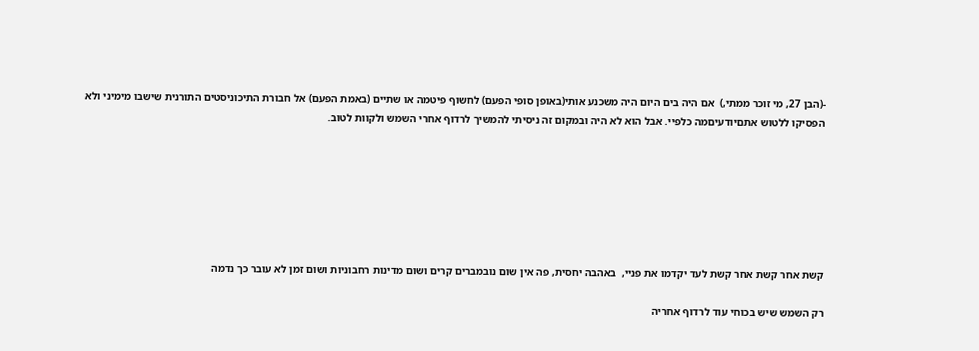-(הבן 27, מי זוכר ממתי,)  אם היה בים היום היה משכנע אותי(באופן סופי הפעם) לחשוף פיטמה או שתיים (באמת הפעם) אל חבורת התיכוניסטים התורנית שישבו מימיני ולא הפסיקו ללטוש אתםיודעיםמה כלפיי. אבל הוא לא היה ובמקום זה ניסיתי להמשיך לרדוף אחרי השמש ולקוות לטוב.







קשת אחר קשת אחר קשת לעד יקדמו את פניי,  באהבה יחסית, פה אין שום נובמברים קרים ושום מדינות רחבוניות ושום זמן לא עובר כך נדמה

רק השמש שיש בכוחי עוד לרדוף אחריה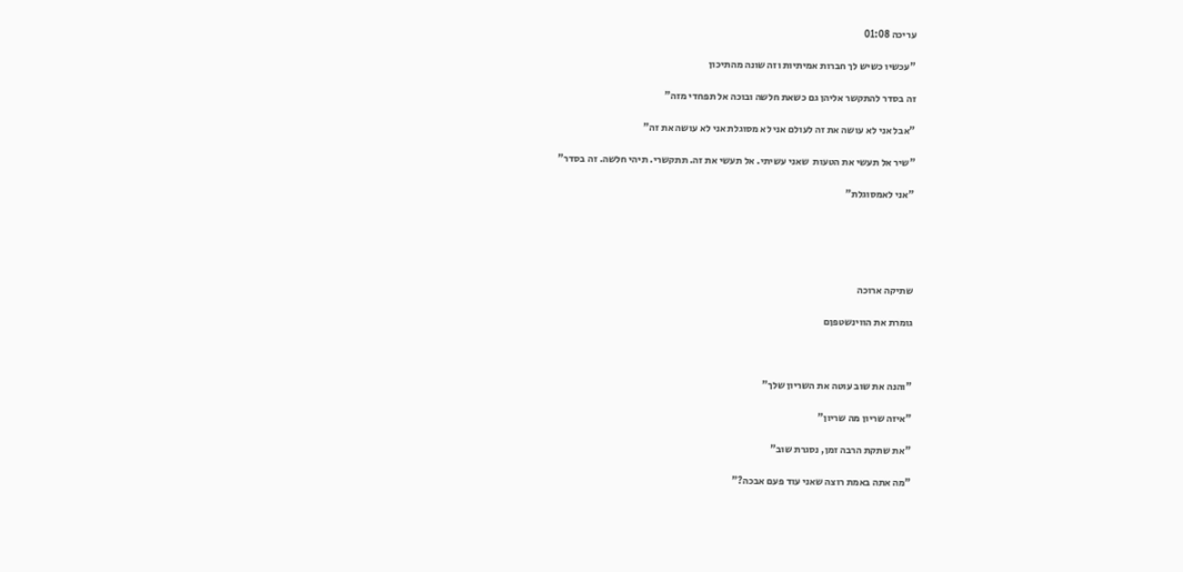עריכה 01:08

"עכשיו כשיש לך חברות אמיתיות וזה שונה מהתיכון

זה בסדר להתקשר אליהן גם כשאת חלשה ובוכה אל תפחדי מזה"

"אבל אני לא עושה את זה לעולם אני לא מסוגלת אני לא עושה את זה"

"שיר אל תעשי את הטעות  שאני עשיתי. אל תעשי את זה. תתקשרי. תיהי חלשה. זה בסדר"

"אני לאמסוגלת"





שתיקה ארוכה

גומרת את הווינשטפןם



"והנה את שוב עוטה את השריון שלך"

"איזה שריון מה שריון"

"את שתקת הרבה זמן, נסגרת שוב"

"מה אתה באמת רוצה שאני עוד פעם אבכה?"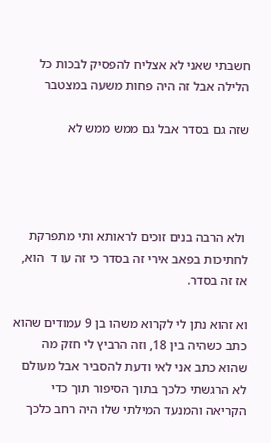חשבתי שאני לא אצליח להפסיק לבכות כל הלילה אבל זה היה פחות משעה במצטבר

שזה גם בסדר אבל גם ממש ממש לא




 ולא הרבה בנים זוכים לראותא ותי מתפרקת לחתיכות בפאב אירי זה בסדר כי זה עו ד  הוא, אז זה בסדר.

וא זהוא נתן לי לקרוא משהו בן 9 עמודים שהוא כתב כשהיה בין 18, וזה הרביץ לי חזק מה שהוא כתב אני לאי ודעת להסביר אבל מעולם לא הרגשתי כלכך בתוך הסיפור תוך כדי הקריאה והמנעד המילתי שלו היה רחב כלכך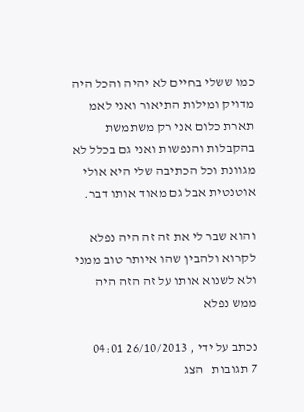כמו ששלי בחיים לא יהיה והכל היה מדויק ומילות התיאור ואני לאמ תארת כלום אני רק משתמשת בהקבלות והנפשות ואני גם בכלל לא מגוונת וכל הכתיבה שלי היא אולי אוטנטית אבל גם מאוד אותו דבר.

והוא שבר לי את זה זה היה נפלא לקרוא ולהבין שהו איותר טוב ממני ולא לשנוא אותו על זה הזה היה ממש נפלא

נכתב על ידי , 26/10/2013 04:01
7 תגובות   הצג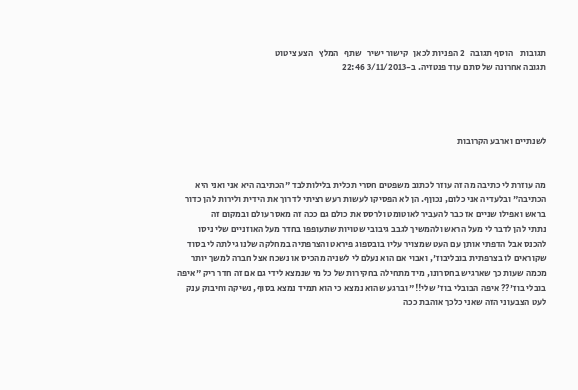תגובות    הוסף תגובה   2 הפניות לכאן   קישור ישיר   שתף   המלץ   הצע ציטוט
תגובה אחרונה של סתם עוד פנטזיה. ב-3/11/2013 22:46




לשנתיים וארבע הקרובות


מה עוזרת לי כתיבה מה זה עוזר לכתוב משפטים חסרי תכלית בלילותלבד "הכתיבה היא אני ואני היא הכתיבה" ובלעדיה אני כלום, נכוןף. הן לא הפסיקו לעשות רעש רציתי לדרוך את הידית ולירות להן כדור בראש ואפילו שניים אז כבר להעביר לאוטומט ולרסס את כולם גם ככה זה מאסר עולם ובמקום זה
נתתי להן לדבר לי מעל הראש ולהמשיך לגבב גיבובי שטויות שתעופפו בחדר מעל האוזניים שלי ניסו להכנס אבל הדפתי אותן עם העט שמצויר עליו בובספוג פיראט והצרפתיה במחלקה שלנו גילתה לי בסוד שקוראים לו בצרפתית בובליבוז', ואבוי אם הוא נעלם לי לשניה מהכיס או נשכח אצל חברה למשך יותר מכמה שעות כך שארגיש בחסרונו, מיד מתחילה בחקירות של כל מי שנמצא לידי גם אם זה חדר ריק "איפה בובלי בוז'?? איפה הבובלי בוז' שלי!!" וברגע שהוא נמצא כי הוא תמיד נמצא בסוף, נשיקה וחיבוק ענק לעט הצבעוני הזה שאני כלכך אוהבת ככה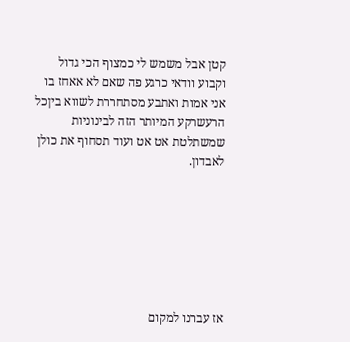קטן אבל משמש לי כמצוף הכי גדול וקבוע וודאי כרגע פה שאם לא אאחז בו אני אמות ואתבע מסתחררת לשווא ביןכל הרעשרקע המיותר הזה לבינוניות שמשתלטת אט אט ועוד תסחוף את כולן לאבדון.







אז עברנו למקום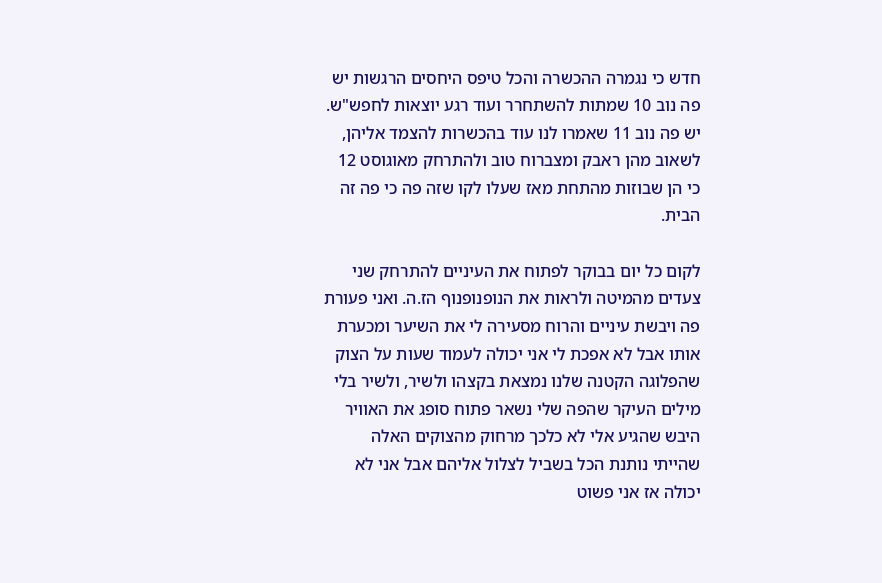חדש כי נגמרה ההכשרה והכל טיפס היחסים הרגשות יש פה נוב 10 שמתות להשתחרר ועוד רגע יוצאות לחפש"ש. יש פה נוב 11 שאמרו לנו עוד בהכשרות להצמד אליהן, לשאוב מהן ראבק ומצברוח טוב ולהתרחק מאוגוסט 12 כי הן שבוזות מהתחת מאז שעלו לקו שזה פה כי פה זה הבית.

לקום כל יום בבוקר לפתוח את העיניים להתרחק שני צעדים מהמיטה ולראות את הנופנופנוף הז.ה. ואני פעורת פה ויבשת עיניים והרוח מסעירה לי את השיער ומכערת אותו אבל לא אפכת לי אני יכולה לעמוד שעות על הצוק שהפלוגה הקטנה שלנו נמצאת בקצהו ולשיר, ולשיר בלי מילים העיקר שהפה שלי נשאר פתוח סופג את האוויר היבש שהגיע אלי לא כלכך מרחוק מהצוקים האלה שהייתי נותנת הכל בשביל לצלול אליהם אבל אני לא יכולה אז אני פשוט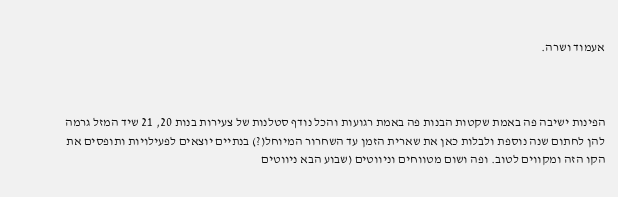אעמוד ושרה.



הפינות ישיבה פה באמת שקטות הבנות פה באמת רגועות והכל נודף סטלנות של צעירות בנות 20, 21 שיד המזל גרמה להן לחתום שנה נוספת ולבלות כאן את שארית הזמן עד השחרור המיוחל(?) בנתיים יוצאים לפעילויות ותופסים את הקו הזה ומקווים לטוב. ופה ושום מטווחים וניווטים (שבוע הבא ניווטים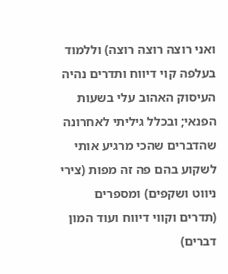ואני רוצה רוצה רוצה) וללמוד בעלפה קוי דיווח ותדרים נהיה העיסוק האהוב עלי בשעות הפנאי; ובכלל גיליתי לאחרונה שהדברים שהכי מרגיע אותי לשקוע בהם פה זה מפות (צירי ניווט ושקפים) ומספרים (תדרים וקווי דיווח ועוד המון דברים)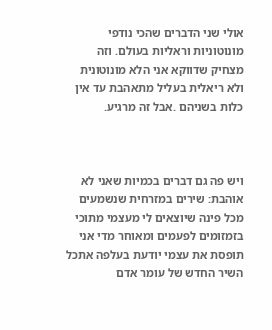אולי שני הדברים שהכי נודפי מונוטוניות וראליות בעולם. וזה מצחיק שדווקא אני הלא מונוטונית ולא ריאלית בעליל מתאהבת עד אין כלות בשניהם .אבל זה מרגיע.



ויש פה גם דברים בכמיות שאני לא אוהבת: שירים במזרחית שנשמעים מכל פינה שיוצאים לי מעצמי מתוכי בזמזומים לפעמים ומאוחר מדי אני תופסת את עצמי יודעת בעלפה אתכל השיר החדש של עומר אדם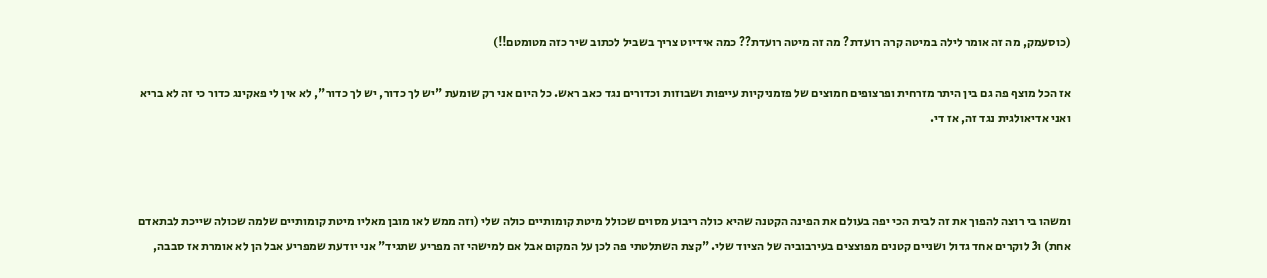(כוסעמק, מה זה אומר לילה במיטה קרה רועדת? מה זה מיטה רועדת?? כמה אידיוט צריך בשביל לכתוב שיר כזה מטומטם!!)

אז הכל מוצף פה גם בין היתר מזרחית ופרצופים חמוצים של פזמניקיות עייפות ושבוזות וכדורים נגד כאב ראש. כל היום אני רק שומעת "יש לך כדור, יש לך כדור", לא אין לי פאקינג כדור כי זה לא בריא ואני אדיאולגית נגד זה, אז די.



ומשהו בי רוצה להפוך את זה לבית הכי יפה בעולם את הפינה הקטנה שהיא כולה ריבוע מסוים שכולל מיטת קומותיים כולה שלי (וזה ממש לאו מובן מאליו מיטת קומותיים שלמה שכולה שייכת לבתאדם אחת) ו3 לוקרים אחד גדול ושניים קטנים מפוצצים בעירבוביה של הציוד שלי. "קצת השתלטתי פה לכן על המקום אבל אם למישהי זה מפריע שתגיד" אני יודעת שמפריע אבל הן לא אומרת אז סבבה,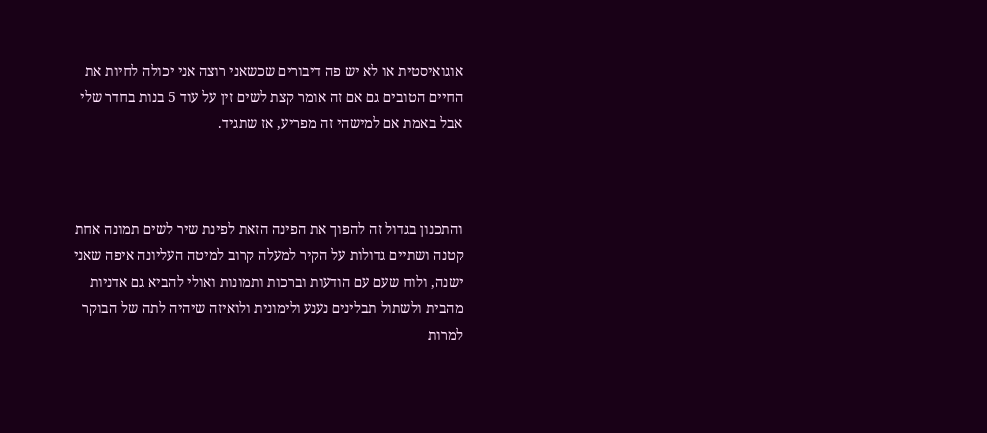אוגואיסטית או לא יש פה דיבורים שכשאני רוצה אני יכולה לחיות את החיים הטובים גם אם זה אומר קצת לשים זין על עוד 5 בנות בחדר שלי אבל באמת אם למישהי זה מפריע, אז שתגיד.



והתכנון בגדול זה להפוך את הפינה הזאת לפינת שיר לשים תמונה אחת קטנה ושתיים גדולות על הקיר למעלה קרוב למיטה העליונה איפה שאני ישנה, ולוח שעם עם הודעות וברכות ותמונות ואולי להביא גם אדניות מהבית ולשתול תבלינים נענע ולימונית ולואיזה שיהיה לתה של הבוקר למרות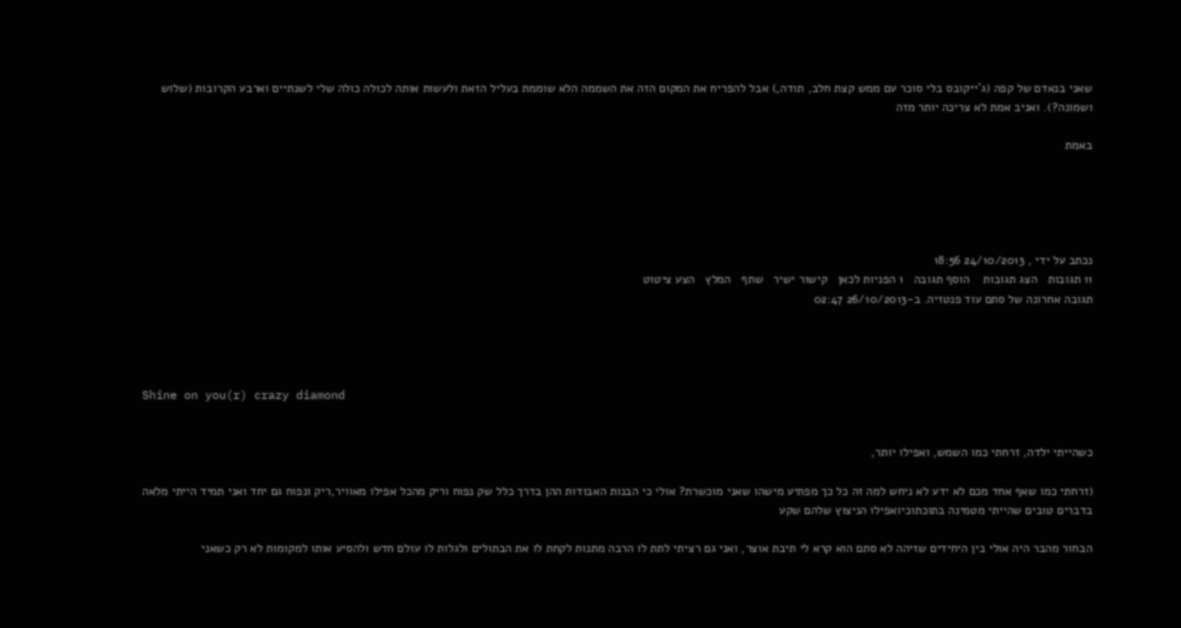שאני בנאדם של קפה (ג'ייקובס בלי סוכר עם ממש קצת חלב, תודה,) אבל להפריח את המקום הזה את השממה הלא שוממת בעליל הזאת ולעשות אותה לכולה כולה שלי לשנתיים וארבע הקרובות (שלוש ושמונה?). ואניב אמת לא צריכה יותר מזה

באמת





נכתב על ידי , 24/10/2013 18:56
11 תגובות   הצג תגובות    הוסף תגובה   1 הפניות לכאן   קישור ישיר   שתף   המלץ   הצע ציטוט
תגובה אחרונה של סתם עוד פנטזיה. ב-26/10/2013 02:47




Shine on you(r) crazy diamond


כשהייתי ילדה, זרחתי כמו השמש, ואפילו יותר,

(זרחתי כמו שאף אחד מכם לא ידע לא ניחש למה זה כל כך מפתיע מישהו שאני מוכשרת? אולי כי הבנות האבודות ההן בדרך כלל שק נפוח וריק מהכל אפילו מאוויר,ריק ונפוח גם יחד ואני תמיד הייתי מלאה בדברים טובים שהייתי מטמינה בתוכתוכיואפילו הניצוץ שלהם שקע

הבחור מהבר היה אולי בין היחידים שזיהה לא סתם הוא קרא לי תיבת אוצר, ואני גם רציתי לתת לו הרבה מתנות לקחת לו את הבתולים ולגלות לו עולם חדש ולהסיע אותו למקומות לא רק כשאני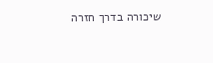שיכורה בדרך חזרה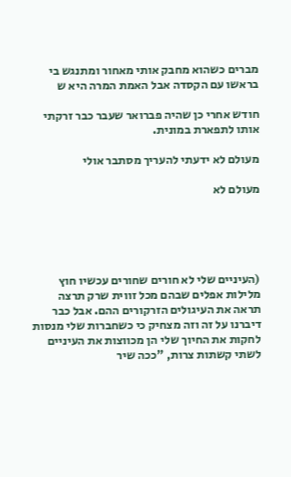מברים כשהוא מחבק אותי מאחור ומתנגש בי בראשו עם הקסדה אבל האמת המרה היא ש

חודש אחרי כן שהיה פברואר שעבר כבר זרקתי אותו לתפארת במונית.

מעולם לא ידעתי להעריך מסתבר אולי

מעולם לא





(העיניים שלי לא חורים שחורים עכשיו חוץ מלילות אפלים שבהם מכל זווית שרק תרצה תראה את העיגולים הזרקורים ההם. אבל כבר דיברנו על זה וזה מצחיק כי כשחברות שלי מנסות לחקות את החיוך שלי הן מכווצות את העיניים לשתי קשתות צרות, "ככה שיר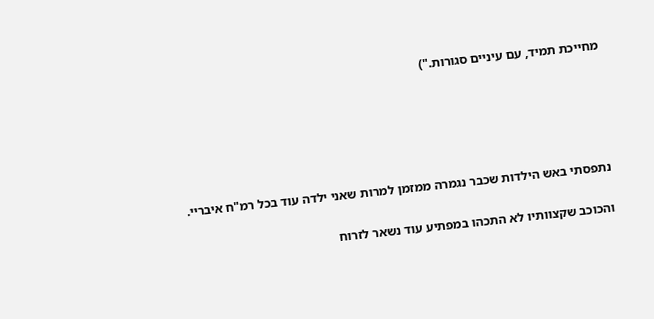מחייכת תמיד, עם עיניים סגורות.")





נתפסתי באש הילדות שכבר נגמרה ממזמן למרות שאני ילדה עוד בכל רמ"ח איבריי.

והכוכב שקצוותיו לא התכהו במפתיע עוד נשאר לזרוח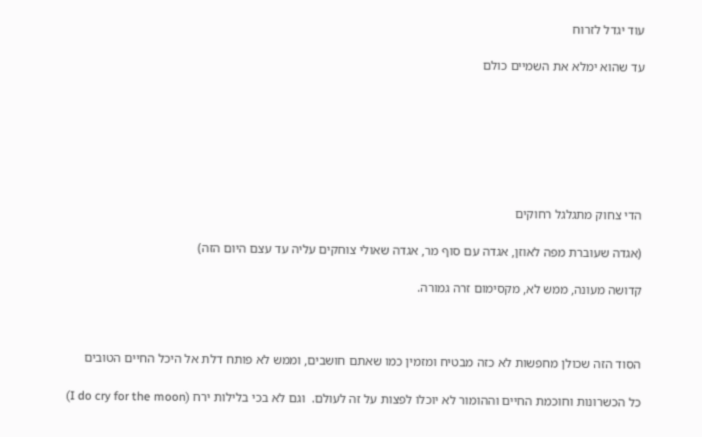עוד יגדל לזרוח

עד שהוא ימלא את השמיים כולם







הדי צחוק מתגלגל רחוקים

(אגדה שעוברת מפה לאוזן, אגדה עם סוף מר, אגדה שאולי צוחקים עליה עד עצם היום הזה)

קדושה מעונה, ממש לא, מקסימום זרה גמורה.



הסוד הזה שכולן מחפשות לא כזה מבטיח ומזמין כמו שאתם חושבים, וממש לא פותח דלת אל היכל החיים הטובים

כל הכשרונות וחוכמת החיים וההומור לא יוכלו לפצות על זה לעולם.  וגם לא בכי בלילות ירח (I do cry for the moon)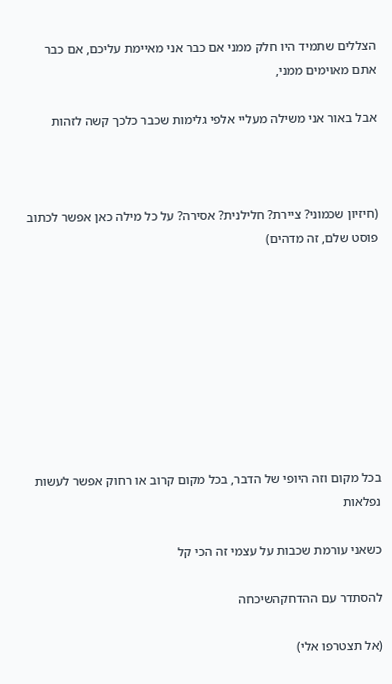הצללים שתמיד היו חלק ממני אם כבר אני מאיימת עליכם, אם כבר אתם מאוימים ממני,

אבל באור אני משילה מעליי אלפי גלימות שכבר כלכך קשה לזהות



(חיזיון שכמוני? ציירת? חלילנית? אסירה? על כל מילה כאן אפשר לכתוב פוסט שלם, זה מדהים)









בכל מקום וזה היופי של הדבר, בכל מקום קרוב או רחוק אפשר לעשות נפלאות

כשאני עורמת שכבות על עצמי זה הכי קל

להסתדר עם ההדחקהשיכחה

(אל תצטרפו אלי)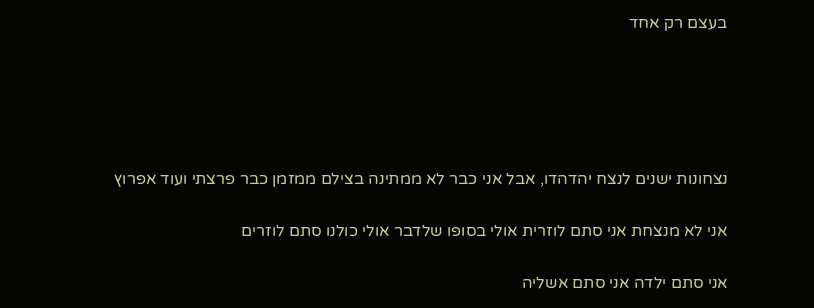בעצם רק אחד





נצחונות ישנים לנצח יהדהדו, אבל אני כבר לא ממתינה בצילם ממזמן כבר פרצתי ועוד אפרוץ

אני לא מנצחת אני סתם לוזרית אולי בסופו שלדבר אולי כולנו סתם לוזרים

אני סתם ילדה אני סתם אשליה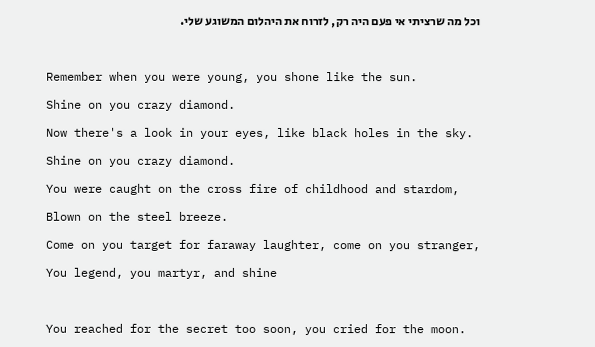וכל מה שרציתי אי פעם היה רק, לזרוח את היהלום המשוגע שלי.



Remember when you were young, you shone like the sun.

Shine on you crazy diamond.

Now there's a look in your eyes, like black holes in the sky.

Shine on you crazy diamond.

You were caught on the cross fire of childhood and stardom,

Blown on the steel breeze.

Come on you target for faraway laughter, come on you stranger,

You legend, you martyr, and shine



You reached for the secret too soon, you cried for the moon.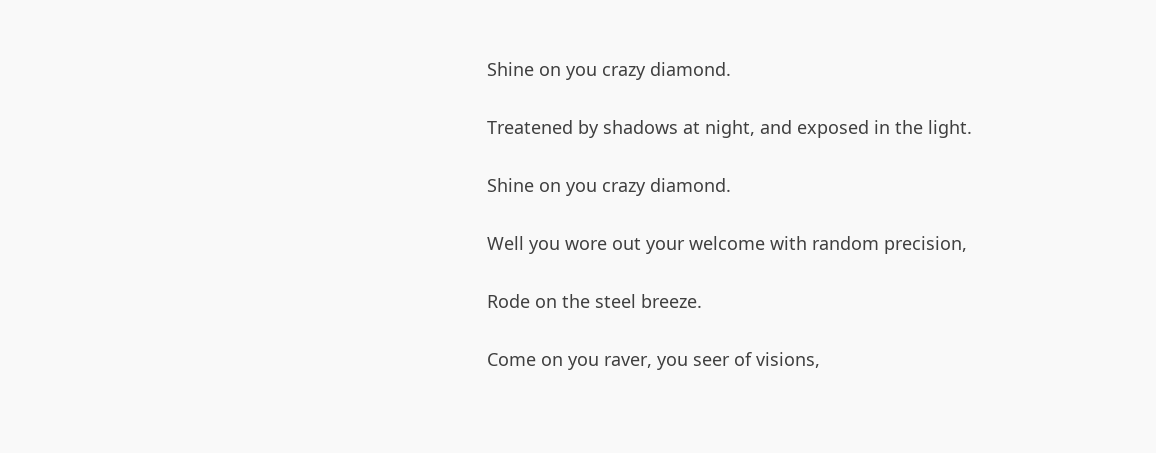Shine on you crazy diamond.

Treatened by shadows at night, and exposed in the light.

Shine on you crazy diamond.

Well you wore out your welcome with random precision,

Rode on the steel breeze.

Come on you raver, you seer of visions,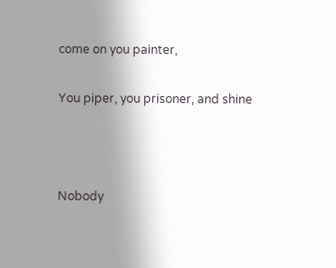come on you painter,

You piper, you prisoner, and shine



Nobody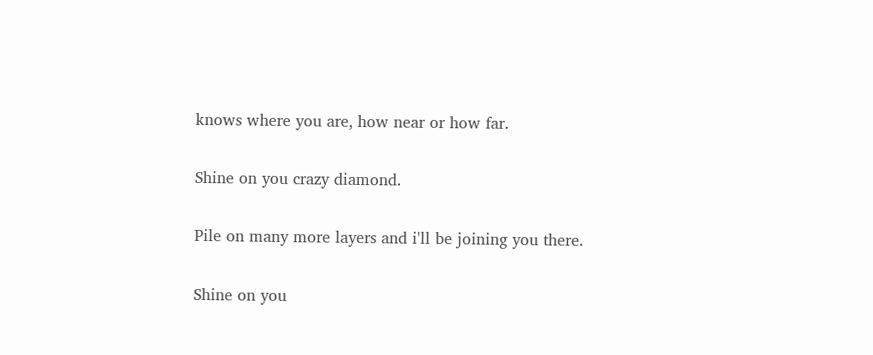knows where you are, how near or how far.

Shine on you crazy diamond.

Pile on many more layers and i'll be joining you there.

Shine on you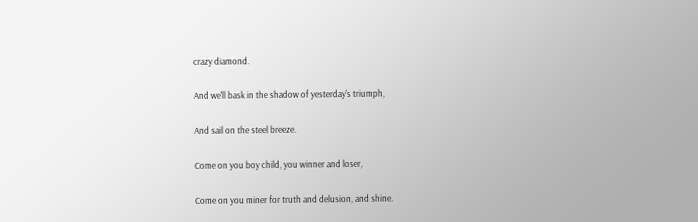crazy diamond.

And we'll bask in the shadow of yesterday's triumph,

And sail on the steel breeze.

Come on you boy child, you winner and loser,

Come on you miner for truth and delusion, and shine.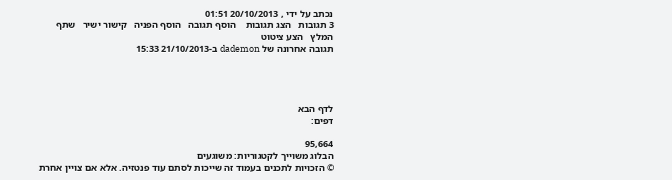נכתב על ידי , 20/10/2013 01:51
3 תגובות   הצג תגובות    הוסף תגובה   הוסף הפניה   קישור ישיר   שתף   המלץ   הצע ציטוט
תגובה אחרונה של dademon ב-21/10/2013 15:33




לדף הבא
דפים:

95,664
הבלוג משוייך לקטגוריות: משוגעים
© הזכויות לתכנים בעמוד זה שייכות לסתם עוד פנטזיה. אלא אם צויין אחרת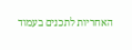האחריות לתכנים בעמוד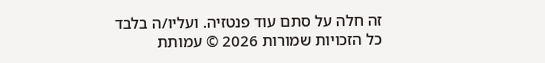זה חלה על סתם עוד פנטזיה. ועליו/ה בלבד
כל הזכויות שמורות 2026 © עמותת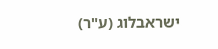ישראבלוג (ע"ר)